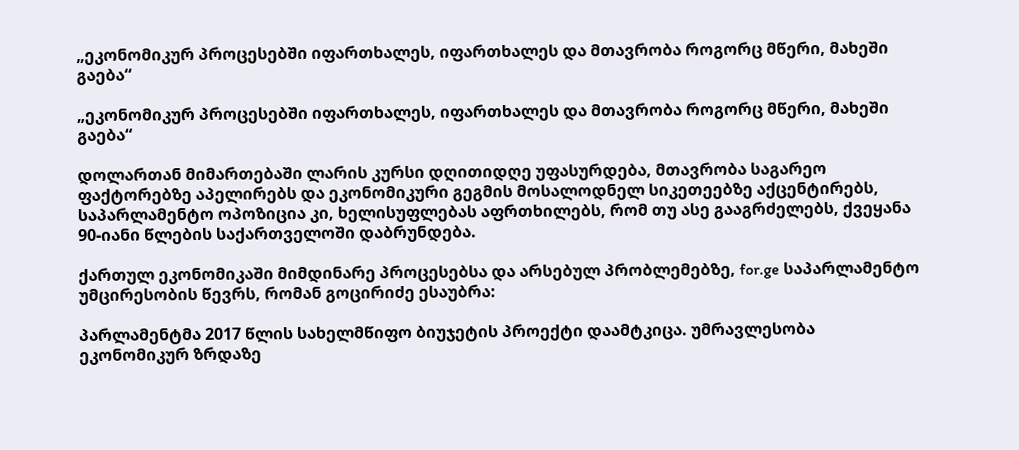„ეკონომიკურ პროცესებში იფართხალეს, იფართხალეს და მთავრობა როგორც მწერი, მახეში გაება“

„ეკონომიკურ პროცესებში იფართხალეს, იფართხალეს და მთავრობა როგორც მწერი, მახეში გაება“

დოლართან მიმართებაში ლარის კურსი დღითიდღე უფასურდება, მთავრობა საგარეო ფაქტორებზე აპელირებს და ეკონომიკური გეგმის მოსალოდნელ სიკეთეებზე აქცენტირებს, საპარლამენტო ოპოზიცია კი, ხელისუფლებას აფრთხილებს, რომ თუ ასე გააგრძელებს, ქვეყანა 90-იანი წლების საქართველოში დაბრუნდება.

ქართულ ეკონომიკაში მიმდინარე პროცესებსა და არსებულ პრობლემებზე, for.ge საპარლამენტო უმცირესობის წევრს, რომან გოცირიძე ესაუბრა:

პარლამენტმა 2017 წლის სახელმწიფო ბიუჯეტის პროექტი დაამტკიცა. უმრავლესობა ეკონომიკურ ზრდაზე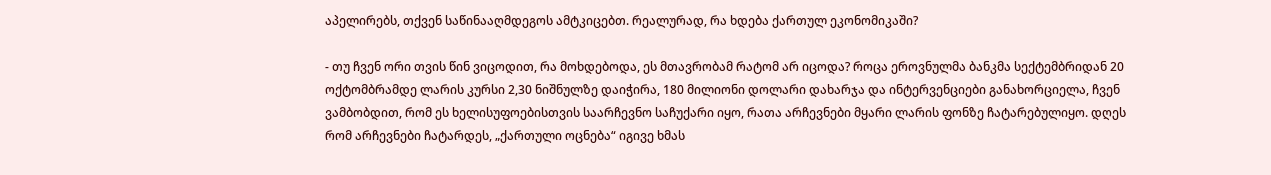აპელირებს, თქვენ საწინააღმდეგოს ამტკიცებთ. რეალურად, რა ხდება ქართულ ეკონომიკაში?

- თუ ჩვენ ორი თვის წინ ვიცოდით, რა მოხდებოდა, ეს მთავრობამ რატომ არ იცოდა? როცა ეროვნულმა ბანკმა სექტემბრიდან 20 ოქტომბრამდე ლარის კურსი 2,30 ნიშნულზე დაიჭირა, 180 მილიონი დოლარი დახარჯა და ინტერვენციები განახორციელა, ჩვენ ვამბობდით, რომ ეს ხელისუფოებისთვის საარჩევნო საჩუქარი იყო, რათა არჩევნები მყარი ლარის ფონზე ჩატარებულიყო. დღეს რომ არჩევნები ჩატარდეს, „ქართული ოცნება“ იგივე ხმას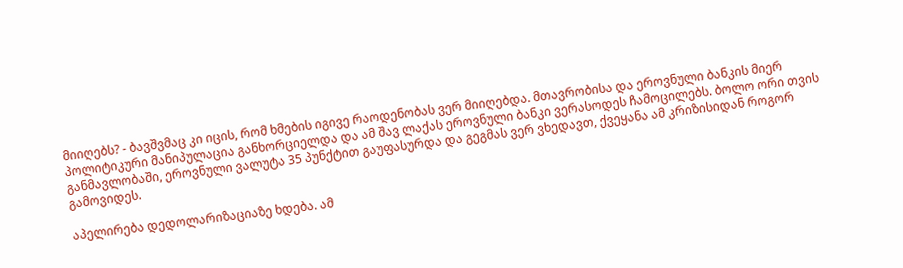მიიღებს? - ბავშვმაც კი იცის, რომ ხმების იგივე რაოდენობას ვერ მიიღებდა. მთავრობისა და ეროვნული ბანკის მიერ პოლიტიკური მანიპულაცია განხორციელდა და ამ შავ ლაქას ეროვნული ბანკი ვერასოდეს ჩამოცილებს. ბოლო ორი თვის განმავლობაში, ეროვნული ვალუტა 35 პუნქტით გაუფასურდა და გეგმას ვერ ვხედავთ, ქვეყანა ამ კრიზისიდან როგორ გამოვიდეს.

აპელირება დედოლარიზაციაზე ხდება. ამ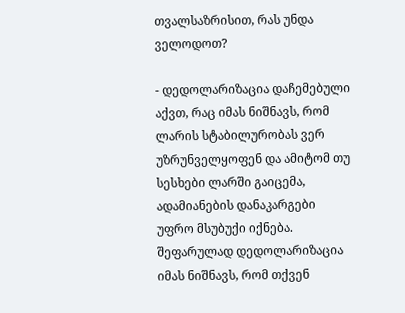თვალსაზრისით, რას უნდა ველოდოთ?

- დედოლარიზაცია დაჩემებული აქვთ, რაც იმას ნიშნავს, რომ ლარის სტაბილურობას ვერ უზრუნველყოფენ და ამიტომ თუ სესხები ლარში გაიცემა, ადამიანების დანაკარგები უფრო მსუბუქი იქნება. შეფარულად დედოლარიზაცია იმას ნიშნავს, რომ თქვენ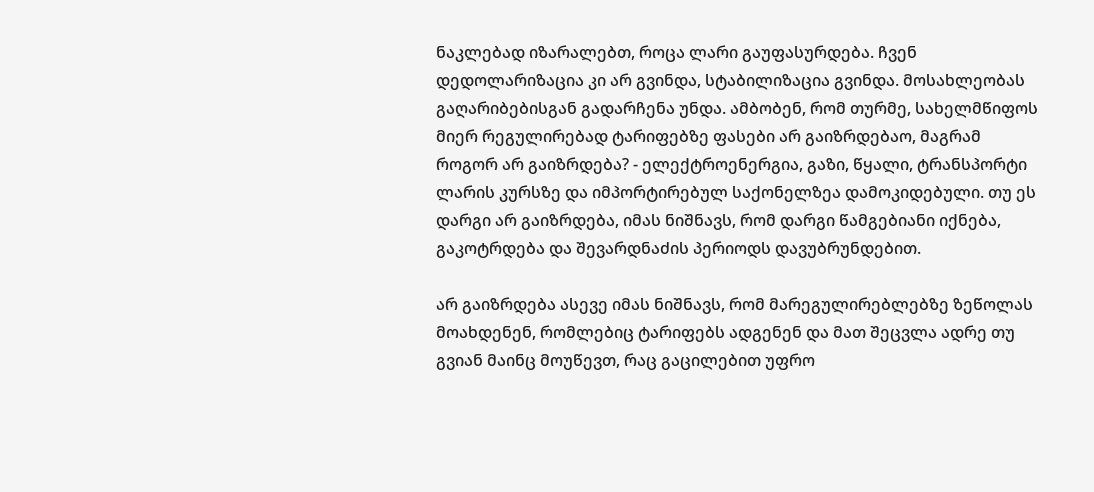ნაკლებად იზარალებთ, როცა ლარი გაუფასურდება. ჩვენ დედოლარიზაცია კი არ გვინდა, სტაბილიზაცია გვინდა. მოსახლეობას გაღარიბებისგან გადარჩენა უნდა. ამბობენ, რომ თურმე, სახელმწიფოს მიერ რეგულირებად ტარიფებზე ფასები არ გაიზრდებაო, მაგრამ როგორ არ გაიზრდება? - ელექტროენერგია, გაზი, წყალი, ტრანსპორტი ლარის კურსზე და იმპორტირებულ საქონელზეა დამოკიდებული. თუ ეს დარგი არ გაიზრდება, იმას ნიშნავს, რომ დარგი წამგებიანი იქნება, გაკოტრდება და შევარდნაძის პერიოდს დავუბრუნდებით.

არ გაიზრდება ასევე იმას ნიშნავს, რომ მარეგულირებლებზე ზეწოლას მოახდენენ, რომლებიც ტარიფებს ადგენენ და მათ შეცვლა ადრე თუ გვიან მაინც მოუწევთ, რაც გაცილებით უფრო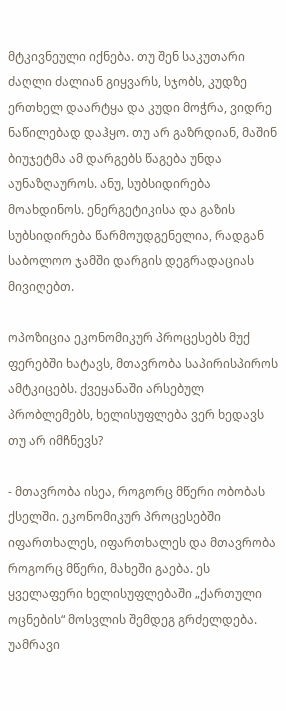მტკივნეული იქნება. თუ შენ საკუთარი ძაღლი ძალიან გიყვარს, სჯობს, კუდზე ერთხელ დაარტყა და კუდი მოჭრა, ვიდრე ნაწილებად დაჰყო. თუ არ გაზრდიან, მაშინ ბიუჯეტმა ამ დარგებს წაგება უნდა აუნაზღაუროს. ანუ, სუბსიდირება მოახდინოს. ენერგეტიკისა და გაზის სუბსიდირება წარმოუდგენელია, რადგან საბოლოო ჯამში დარგის დეგრადაციას მივიღებთ.

ოპოზიცია ეკონომიკურ პროცესებს მუქ ფერებში ხატავს, მთავრობა საპირისპიროს ამტკიცებს. ქვეყანაში არსებულ პრობლემებს, ხელისუფლება ვერ ხედავს თუ არ იმჩნევს?

- მთავრობა ისეა, როგორც მწერი ობობას ქსელში. ეკონომიკურ პროცესებში იფართხალეს, იფართხალეს და მთავრობა როგორც მწერი, მახეში გაება. ეს ყველაფერი ხელისუფლებაში „ქართული ოცნების“ მოსვლის შემდეგ გრძელდება. უამრავი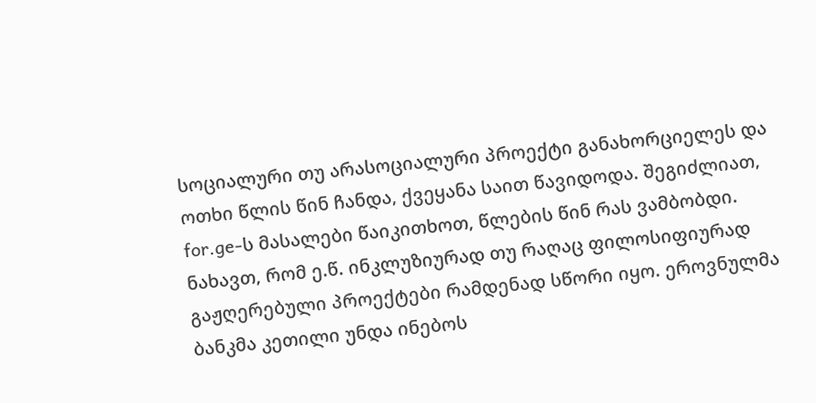სოციალური თუ არასოციალური პროექტი განახორციელეს და ოთხი წლის წინ ჩანდა, ქვეყანა საით წავიდოდა. შეგიძლიათ, for.ge-ს მასალები წაიკითხოთ, წლების წინ რას ვამბობდი. ნახავთ, რომ ე.წ. ინკლუზიურად თუ რაღაც ფილოსიფიურად გაჟღერებული პროექტები რამდენად სწორი იყო. ეროვნულმა ბანკმა კეთილი უნდა ინებოს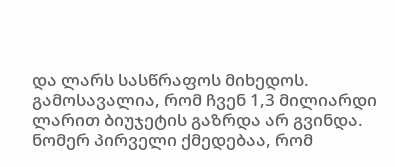და ლარს სასწრაფოს მიხედოს. გამოსავალია, რომ ჩვენ 1,3 მილიარდი ლარით ბიუჯეტის გაზრდა არ გვინდა. ნომერ პირველი ქმედებაა, რომ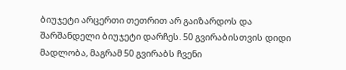ბიუჯეტი არცერთი თეთრით არ გაიზარდოს და შარშანდელი ბიუჯეტი დარჩეს. 50 გვირაბისთვის დიდი მადლობა, მაგრამ 50 გვირაბს ჩვენი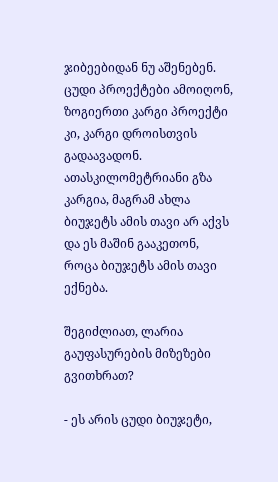ჯიბეებიდან ნუ აშენებენ. ცუდი პროექტები ამოიღონ, ზოგიერთი კარგი პროექტი კი, კარგი დროისთვის გადაავადონ. ათასკილომეტრიანი გზა კარგია, მაგრამ ახლა ბიუჯეტს ამის თავი არ აქვს და ეს მაშინ გააკეთონ, როცა ბიუჯეტს ამის თავი ექნება.

შეგიძლიათ, ლარია გაუფასურების მიზეზები გვითხრათ?

- ეს არის ცუდი ბიუჯეტი,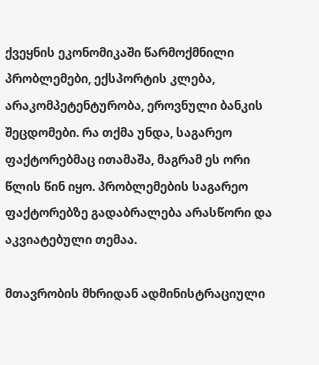ქვეყნის ეკონომიკაში წარმოქმნილი პრობლემები, ექსპორტის კლება, არაკომპეტენტურობა, ეროვნული ბანკის შეცდომები. რა თქმა უნდა, საგარეო ფაქტორებმაც ითამაშა, მაგრამ ეს ორი წლის წინ იყო. პრობლემების საგარეო ფაქტორებზე გადაბრალება არასწორი და აკვიატებული თემაა.

მთავრობის მხრიდან ადმინისტრაციული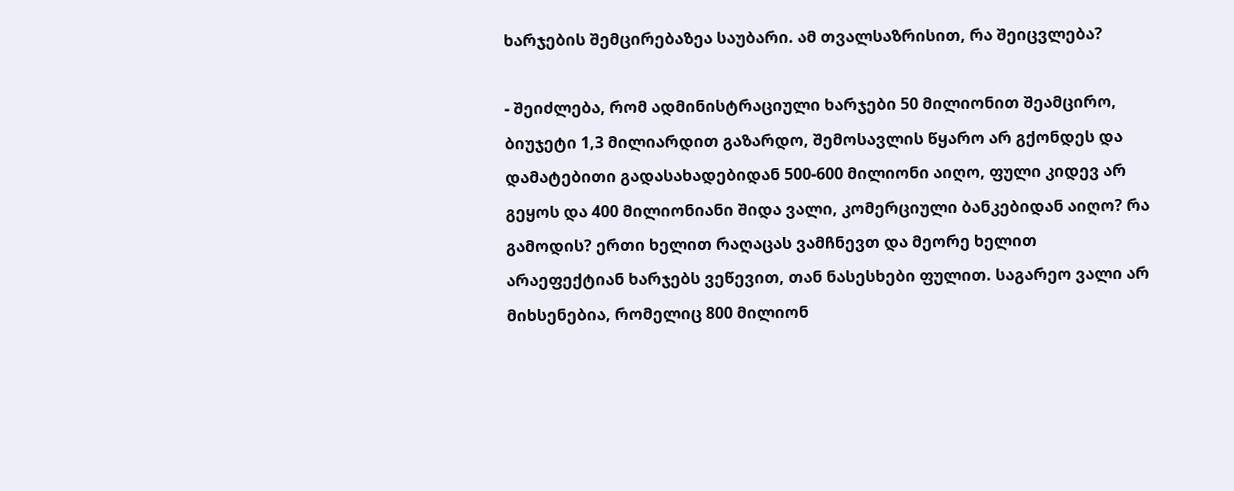ხარჯების შემცირებაზეა საუბარი. ამ თვალსაზრისით, რა შეიცვლება?

- შეიძლება, რომ ადმინისტრაციული ხარჯები 50 მილიონით შეამცირო, ბიუჯეტი 1,3 მილიარდით გაზარდო, შემოსავლის წყარო არ გქონდეს და დამატებითი გადასახადებიდან 500-600 მილიონი აიღო, ფული კიდევ არ გეყოს და 400 მილიონიანი შიდა ვალი, კომერციული ბანკებიდან აიღო? რა გამოდის? ერთი ხელით რაღაცას ვამჩნევთ და მეორე ხელით არაეფექტიან ხარჯებს ვეწევით, თან ნასესხები ფულით. საგარეო ვალი არ მიხსენებია, რომელიც 800 მილიონ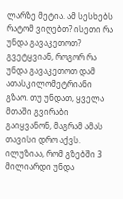ლარზე მეტია. ამ სესხებს რატომ ვიღებთ? ისეთი რა უნდა გავაკეთოთ? გვეტყვიან, როგორ რა უნდა გავაკეთოთ დამ ათასკილომეტრიანი გზაო. თუ უნდათ, ყველა მთაში გვირაბი გაიყვანონ, მაგრამ ამას თავისი დრო აქვს. ილუზიაა, რომ გზებში 3 მილიარდი უნდა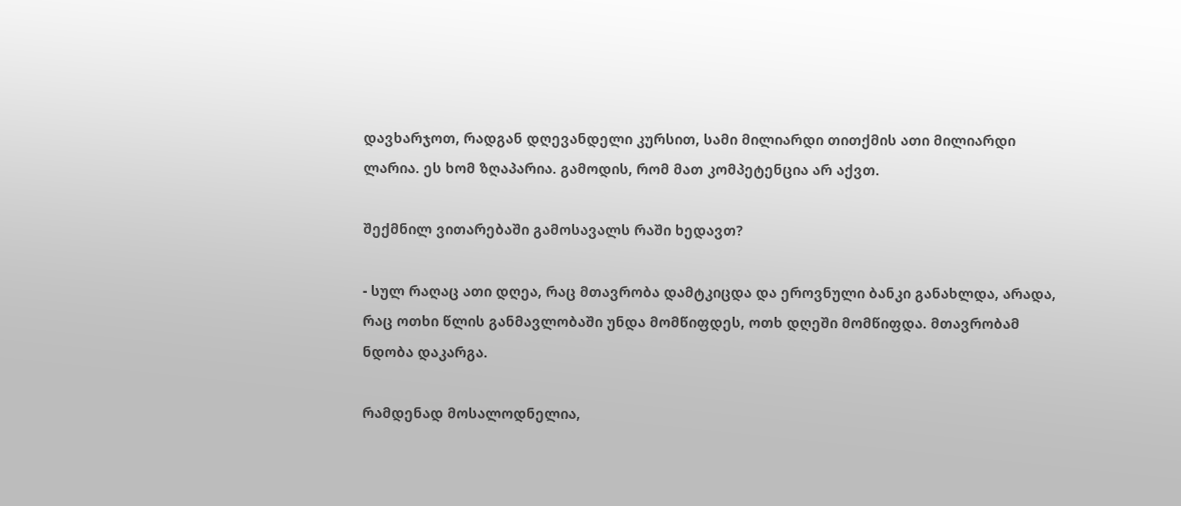დავხარჯოთ, რადგან დღევანდელი კურსით, სამი მილიარდი თითქმის ათი მილიარდი ლარია. ეს ხომ ზღაპარია. გამოდის, რომ მათ კომპეტენცია არ აქვთ.

შექმნილ ვითარებაში გამოსავალს რაში ხედავთ?

- სულ რაღაც ათი დღეა, რაც მთავრობა დამტკიცდა და ეროვნული ბანკი განახლდა, არადა, რაც ოთხი წლის განმავლობაში უნდა მომწიფდეს, ოთხ დღეში მომწიფდა. მთავრობამ ნდობა დაკარგა.

რამდენად მოსალოდნელია,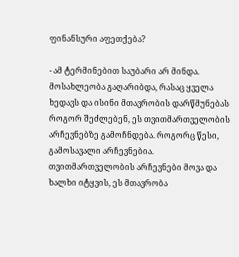ფინანსური აფეთქება?

- ამ ტერმინებით საუბარი არ მინდა. მოსახლეობა გაღარიბდა, რასაც ყველა ხედავს და ისინი მთავრობის დარწმუნებას როგორ შეძლებენ, ეს თვითმართველობის არჩევნებზე გამოჩნდება. როგორც წესი, გამოსავალი არჩევნებია. თვითმართველობის არჩევნები მოვა და ხალხი იტყვის, ეს მთავრობა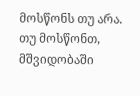მოსწონს თუ არა. თუ მოსწონთ, მშვიდობაში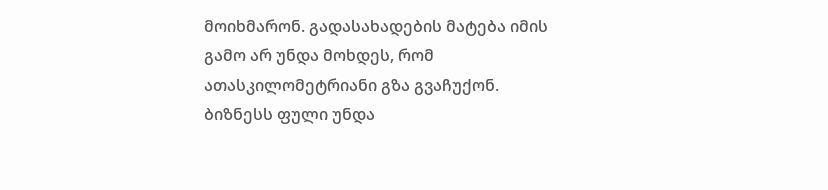მოიხმარონ. გადასახადების მატება იმის გამო არ უნდა მოხდეს, რომ ათასკილომეტრიანი გზა გვაჩუქონ. ბიზნესს ფული უნდა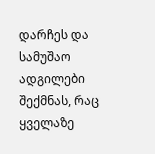დარჩეს და სამუშაო ადგილები შექმნას, რაც ყველაზე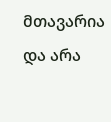მთავარია და არა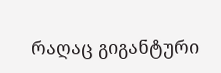რაღაც გიგანტური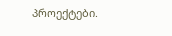პროექტები.